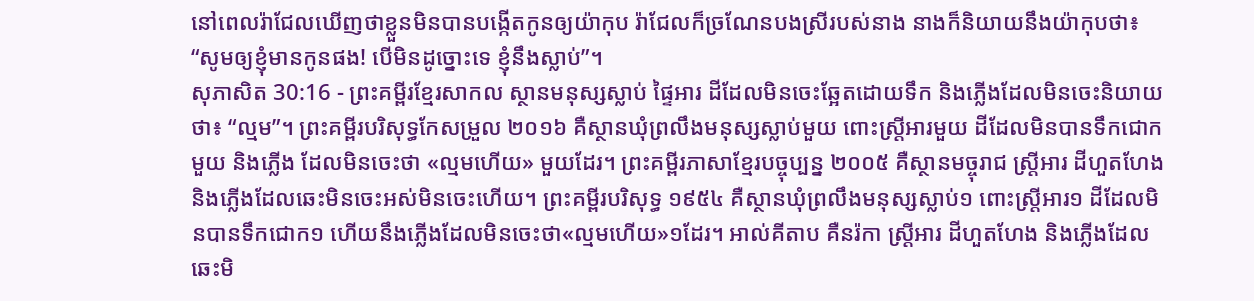នៅពេលរ៉ាជែលឃើញថាខ្លួនមិនបានបង្កើតកូនឲ្យយ៉ាកុប រ៉ាជែលក៏ច្រណែនបងស្រីរបស់នាង នាងក៏និយាយនឹងយ៉ាកុបថា៖ “សូមឲ្យខ្ញុំមានកូនផង! បើមិនដូច្នោះទេ ខ្ញុំនឹងស្លាប់”។
សុភាសិត 30:16 - ព្រះគម្ពីរខ្មែរសាកល ស្ថានមនុស្សស្លាប់ ផ្ទៃអារ ដីដែលមិនចេះឆ្អែតដោយទឹក និងភ្លើងដែលមិនចេះនិយាយថា៖ “ល្មម”។ ព្រះគម្ពីរបរិសុទ្ធកែសម្រួល ២០១៦ គឺស្ថានឃុំព្រលឹងមនុស្សស្លាប់មួយ ពោះស្ត្រីអារមួយ ដីដែលមិនបានទឹកជោកមួយ និងភ្លើង ដែលមិនចេះថា «ល្មមហើយ» មួយដែរ។ ព្រះគម្ពីរភាសាខ្មែរបច្ចុប្បន្ន ២០០៥ គឺស្ថានមច្ចុរាជ ស្ត្រីអារ ដីហួតហែង និងភ្លើងដែលឆេះមិនចេះអស់មិនចេះហើយ។ ព្រះគម្ពីរបរិសុទ្ធ ១៩៥៤ គឺស្ថានឃុំព្រលឹងមនុស្សស្លាប់១ ពោះស្ត្រីអារ១ ដីដែលមិនបានទឹកជោក១ ហើយនឹងភ្លើងដែលមិនចេះថា«ល្មមហើយ»១ដែរ។ អាល់គីតាប គឺនរ៉កា ស្ត្រីអារ ដីហួតហែង និងភ្លើងដែលឆេះមិ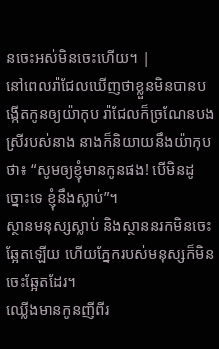នចេះអស់មិនចេះហើយ។ |
នៅពេលរ៉ាជែលឃើញថាខ្លួនមិនបានបង្កើតកូនឲ្យយ៉ាកុប រ៉ាជែលក៏ច្រណែនបងស្រីរបស់នាង នាងក៏និយាយនឹងយ៉ាកុបថា៖ “សូមឲ្យខ្ញុំមានកូនផង! បើមិនដូច្នោះទេ ខ្ញុំនឹងស្លាប់”។
ស្ថានមនុស្សស្លាប់ និងស្ថាននរកមិនចេះឆ្អែតឡើយ ហើយភ្នែករបស់មនុស្សក៏មិនចេះឆ្អែតដែរ។
ឈ្លើងមានកូនញីពីរ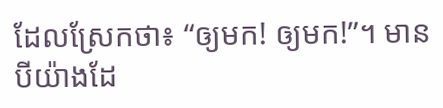ដែលស្រែកថា៖ “ឲ្យមក! ឲ្យមក!”។ មានបីយ៉ាងដែ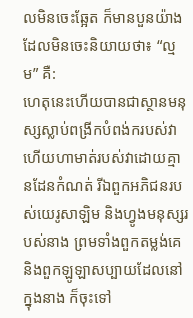លមិនចេះឆ្អែត ក៏មានបួនយ៉ាងដែលមិនចេះនិយាយថា៖ “ល្មម” គឺ:
ហេតុនេះហើយបានជាស្ថានមនុស្សស្លាប់ពង្រីកបំពង់ករបស់វា ហើយហាមាត់របស់វាដោយគ្មានដែនកំណត់ រីឯពួកអភិជនរបស់យេរូសាឡិម និងហ្វូងមនុស្សរបស់នាង ព្រមទាំងពួកតម្លង់គេ និងពួកឡូឡាសប្បាយដែលនៅក្នុងនាង ក៏ចុះទៅ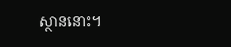ស្ថាននោះ។